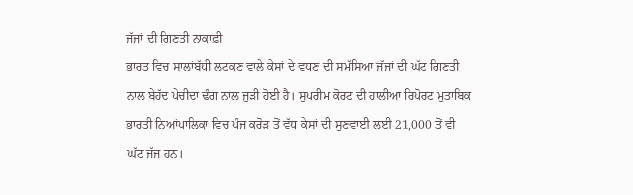ਜੱਜਾਂ ਦੀ ਗਿਣਤੀ ਨਾਕਾਫ਼ੀ
ਭਾਰਤ ਵਿਚ ਸਾਲਾਂਬੱਧੀ ਲਟਕਣ ਵਾਲੇ ਕੇਸਾਂ ਦੇ ਵਧਣ ਦੀ ਸਮੱਸਿਆ ਜੱਜਾਂ ਦੀ ਘੱਟ ਗਿਣਤੀ ਨਾਲ ਬੇਹੱਦ ਪੇਚੀਦਾ ਢੰਗ ਨਾਲ ਜੁੜੀ ਹੋਈ ਹੈ। ਸੁਪਰੀਮ ਕੋਰਟ ਦੀ ਹਾਲੀਆ ਰਿਪੋਰਟ ਮੁਤਾਬਿਕ ਭਾਰਤੀ ਨਿਆਂਪਾਲਿਕਾ ਵਿਚ ਪੰਜ ਕਰੋੜ ਤੋਂ ਵੱਧ ਕੇਸਾਂ ਦੀ ਸੁਣਵਾਈ ਲਈ 21,000 ਤੋਂ ਵੀ ਘੱਟ ਜੱਜ ਹਨ।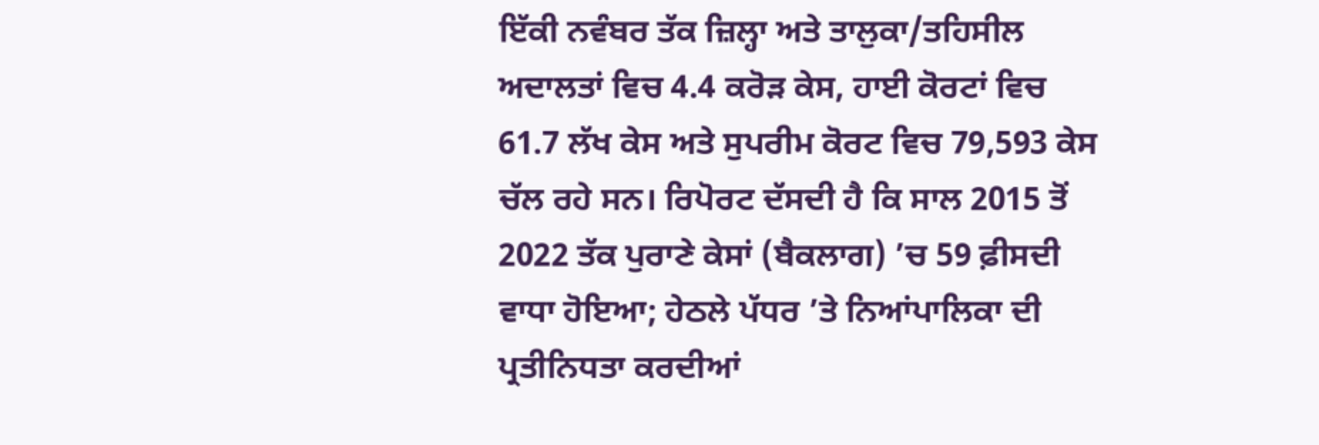ਇੱਕੀ ਨਵੰਬਰ ਤੱਕ ਜ਼ਿਲ੍ਹਾ ਅਤੇ ਤਾਲੁਕਾ/ਤਹਿਸੀਲ ਅਦਾਲਤਾਂ ਵਿਚ 4.4 ਕਰੋੜ ਕੇਸ, ਹਾਈ ਕੋਰਟਾਂ ਵਿਚ 61.7 ਲੱਖ ਕੇਸ ਅਤੇ ਸੁਪਰੀਮ ਕੋਰਟ ਵਿਚ 79,593 ਕੇਸ ਚੱਲ ਰਹੇ ਸਨ। ਰਿਪੋਰਟ ਦੱਸਦੀ ਹੈ ਕਿ ਸਾਲ 2015 ਤੋਂ 2022 ਤੱਕ ਪੁਰਾਣੇ ਕੇਸਾਂ (ਬੈਕਲਾਗ) ’ਚ 59 ਫ਼ੀਸਦੀ ਵਾਧਾ ਹੋਇਆ; ਹੇਠਲੇ ਪੱਧਰ ’ਤੇ ਨਿਆਂਪਾਲਿਕਾ ਦੀ ਪ੍ਰਤੀਨਿਧਤਾ ਕਰਦੀਆਂ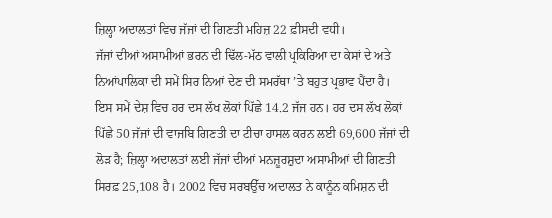ਜ਼ਿਲ੍ਹਾ ਅਦਾਲਤਾਂ ਵਿਚ ਜੱਜਾਂ ਦੀ ਗਿਣਤੀ ਮਹਿਜ਼ 22 ਫ਼ੀਸਦੀ ਵਧੀ।
ਜੱਜਾਂ ਦੀਆਂ ਅਸਾਮੀਆਂ ਭਰਨ ਦੀ ਢਿੱਲ-ਮੱਠ ਵਾਲੀ ਪ੍ਰਕਿਰਿਆ ਦਾ ਕੇਸਾਂ ਦੇ ਅਤੇ ਨਿਆਂਪਾਲਿਕਾ ਦੀ ਸਮੇਂ ਸਿਰ ਨਿਆਂ ਦੇਣ ਦੀ ਸਮਰੱਥਾ ’ਤੇ ਬਹੁਤ ਪ੍ਰਭਾਵ ਪੈਂਦਾ ਹੈ। ਇਸ ਸਮੇਂ ਦੇਸ਼ ਵਿਚ ਹਰ ਦਸ ਲੱਖ ਲੋਕਾਂ ਪਿੱਛੇ 14.2 ਜੱਜ ਹਨ। ਹਰ ਦਸ ਲੱਖ ਲੋਕਾਂ ਪਿੱਛੇ 50 ਜੱਜਾਂ ਦੀ ਵਾਜਬਿ ਗਿਣਤੀ ਦਾ ਟੀਚਾ ਹਾਸਲ ਕਰਨ ਲਈ 69,600 ਜੱਜਾਂ ਦੀ ਲੋੜ ਹੈ; ਜ਼ਿਲ੍ਹਾ ਅਦਾਲਤਾਂ ਲਈ ਜੱਜਾਂ ਦੀਆਂ ਮਨਜ਼ੂਰਸ਼ੁਦਾ ਅਸਾਮੀਆਂ ਦੀ ਗਿਣਤੀ ਸਿਰਫ਼ 25,108 ਹੈ। 2002 ਵਿਚ ਸਰਬਉੱਚ ਅਦਾਲਤ ਨੇ ਕਾਨੂੰਨ ਕਮਿਸ਼ਨ ਦੀ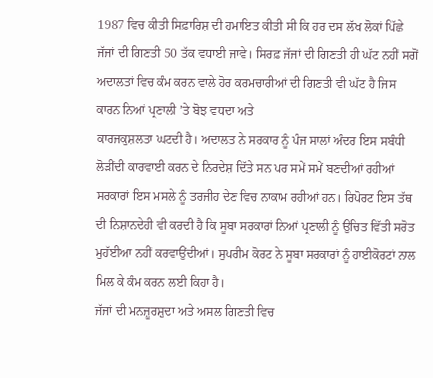1987 ਵਿਚ ਕੀਤੀ ਸਿਫ਼ਾਰਿਸ਼ ਦੀ ਹਮਾਇਤ ਕੀਤੀ ਸੀ ਕਿ ਹਰ ਦਸ ਲੱਖ ਲੋਕਾਂ ਪਿੱਛੇ ਜੱਜਾਂ ਦੀ ਗਿਣਤੀ 50 ਤੱਕ ਵਧਾਈ ਜਾਵੇ। ਸਿਰਫ਼ ਜੱਜਾਂ ਦੀ ਗਿਣਤੀ ਹੀ ਘੱਟ ਨਹੀਂ ਸਗੋਂ ਅਦਾਲਤਾਂ ਵਿਚ ਕੰਮ ਕਰਨ ਵਾਲੇ ਹੋਰ ਕਰਮਚਾਰੀਆਂ ਦੀ ਗਿਣਤੀ ਵੀ ਘੱਟ ਹੈ ਜਿਸ ਕਾਰਨ ਨਿਆਂ ਪ੍ਰਣਾਲੀ ’ਤੇ ਬੋਝ ਵਧਦਾ ਅਤੇ
ਕਾਰਜਕੁਸ਼ਲਤਾ ਘਟਦੀ ਹੈ। ਅਦਾਲਤ ਨੇ ਸਰਕਾਰ ਨੂੰ ਪੰਜ ਸਾਲਾਂ ਅੰਦਰ ਇਸ ਸਬੰਧੀ
ਲੋੜੀਂਦੀ ਕਾਰਵਾਈ ਕਰਨ ਦੇ ਨਿਰਦੇਸ਼ ਦਿੱਤੇ ਸਨ ਪਰ ਸਮੇਂ ਸਮੇਂ ਬਣਦੀਆਂ ਰਹੀਆਂ ਸਰਕਾਰਾਂ ਇਸ ਮਸਲੇ ਨੂੰ ਤਰਜੀਹ ਦੇਣ ਵਿਚ ਨਾਕਾਮ ਰਹੀਆਂ ਹਨ। ਰਿਪੋਰਟ ਇਸ ਤੱਥ ਦੀ ਨਿਸ਼ਾਨਦੇਹੀ ਵੀ ਕਰਦੀ ਹੈ ਕਿ ਸੂਬਾ ਸਰਕਾਰਾਂ ਨਿਆਂ ਪ੍ਰਣਾਲੀ ਨੂੰ ਉਚਿਤ ਵਿੱਤੀ ਸਰੋਤ ਮੁਹੱਈਆ ਨਹੀਂ ਕਰਵਾਉਂਦੀਆਂ। ਸੁਪਰੀਮ ਕੋਰਟ ਨੇ ਸੂਬਾ ਸਰਕਾਰਾਂ ਨੂੰ ਹਾਈਕੋਰਟਾਂ ਨਾਲ ਮਿਲ ਕੇ ਕੰਮ ਕਰਨ ਲਈ ਕਿਹਾ ਹੈ।
ਜੱਜਾਂ ਦੀ ਮਨਜ਼ੂਰਸ਼ੁਦਾ ਅਤੇ ਅਸਲ ਗਿਣਤੀ ਵਿਚ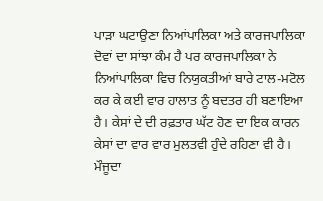ਪਾੜਾ ਘਟਾਉਣਾ ਨਿਆਂਪਾਲਿਕਾ ਅਤੇ ਕਾਰਜਪਾਲਿਕਾ ਦੋਵਾਂ ਦਾ ਸਾਂਝਾ ਕੰਮ ਹੈ ਪਰ ਕਾਰਜਪਾਲਿਕਾ ਨੇ ਨਿਆਂਪਾਲਿਕਾ ਵਿਚ ਨਿਯੁਕਤੀਆਂ ਬਾਰੇ ਟਾਲ-ਮਟੋਲ ਕਰ ਕੇ ਕਈ ਵਾਰ ਹਾਲਾਤ ਨੂੰ ਬਦਤਰ ਹੀ ਬਣਾਇਆ ਹੈ। ਕੇਸਾਂ ਦੇ ਦੀ ਰਫ਼ਤਾਰ ਘੱਟ ਹੋਣ ਦਾ ਇਕ ਕਾਰਨ ਕੇਸਾਂ ਦਾ ਵਾਰ ਵਾਰ ਮੁਲਤਵੀ ਹੁੰਦੇ ਰਹਿਣਾ ਵੀ ਹੈ। ਮੌਜੂਦਾ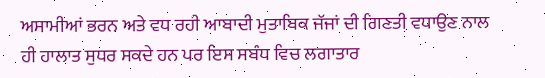ਅਸਾਮੀਆਂ ਭਰਨ ਅਤੇ ਵਧ ਰਹੀ ਆਬਾਦੀ ਮੁਤਾਬਿਕ ਜੱਜਾਂ ਦੀ ਗਿਣਤੀ ਵਧਾਉਣ ਨਾਲ ਹੀ ਹਾਲਾਤ ਸੁਧਰ ਸਕਦੇ ਹਨ ਪਰ ਇਸ ਸਬੰਧ ਵਿਚ ਲਗਾਤਾਰ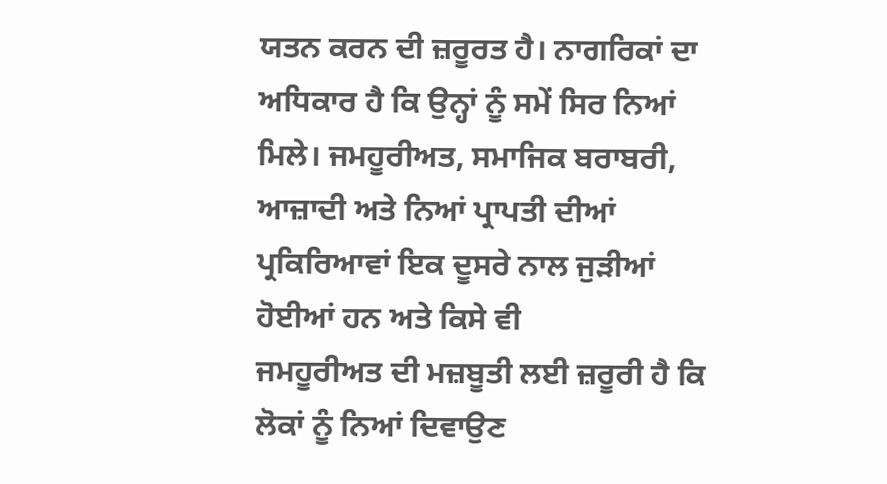ਯਤਨ ਕਰਨ ਦੀ ਜ਼ਰੂਰਤ ਹੈ। ਨਾਗਰਿਕਾਂ ਦਾ ਅਧਿਕਾਰ ਹੈ ਕਿ ਉਨ੍ਹਾਂ ਨੂੰ ਸਮੇਂ ਸਿਰ ਨਿਆਂ ਮਿਲੇ। ਜਮਹੂਰੀਅਤ, ਸਮਾਜਿਕ ਬਰਾਬਰੀ, ਆਜ਼ਾਦੀ ਅਤੇ ਨਿਆਂ ਪ੍ਰਾਪਤੀ ਦੀਆਂ ਪ੍ਰਕਿਰਿਆਵਾਂ ਇਕ ਦੂਸਰੇ ਨਾਲ ਜੁੜੀਆਂ ਹੋਈਆਂ ਹਨ ਅਤੇ ਕਿਸੇ ਵੀ
ਜਮਹੂਰੀਅਤ ਦੀ ਮਜ਼ਬੂਤੀ ਲਈ ਜ਼ਰੂਰੀ ਹੈ ਕਿ ਲੋਕਾਂ ਨੂੰ ਨਿਆਂ ਦਿਵਾਉਣ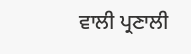ਵਾਲੀ ਪ੍ਰਣਾਲੀ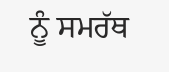ਨੂੰ ਸਮਰੱਥ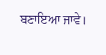ਬਣਾਇਆ ਜਾਵੇ।